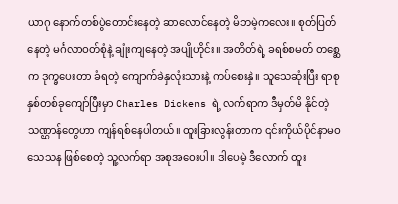ယာဂု နောက်တစ်ပွဲတောင်းနေတဲ့ ဆာလောင်နေတဲ့ မိဘမဲ့ကလေး။ စုတ်ပြတ်နေတဲ့ မင်္ဂလာဝတ်စုံနဲ့ ချုံးကျနေတဲ့ အပျိုဟိုင်း။ အတိတ်ရဲ့ ခရစ်စမတ် တစ္ဆေက ဒုက္ခပေးတာ ခံရတဲ့ ကျောက်ခဲနှလုံးသားနဲ့ ကပ်စေးနှဲ။ သူသေဆုံးပြီး ရာစုနှစ်တစ်ခုကျော်ပြီးမှာ Charles Dickens ရဲ့ လက်ရာက ဒီမှတ်မိ နိုင်တဲ့ သဏ္ဌာန်တွေဟာ ကျန်ရစ်နေပါတယ်။ ထူးခြားလွန်းတာက ၎င်းကိုယ်ပိုင်နာမဝသေသန ဖြစ်စေတဲ့ သူ့လက်ရာ အစုအဝေးပါ။ ဒါပေမဲ့ ဒီလောက် ထူး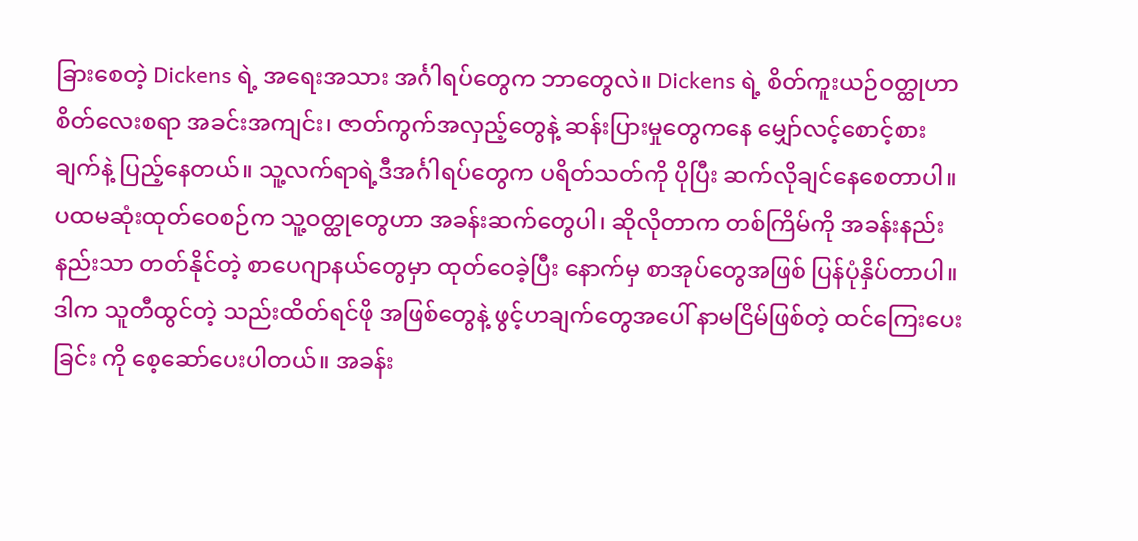ခြားစေတဲ့ Dickens ရဲ့ အရေးအသား အင်္ဂါရပ်တွေက ဘာတွေလဲ။ Dickens ရဲ့ စိတ်ကူးယဉ်ဝတ္ထုဟာ စိတ်လေးစရာ အခင်းအကျင်း၊ ဇာတ်ကွက်အလှည့်တွေနဲ့ ဆန်းပြားမှုတွေကနေ မျှော်လင့်စောင့်စားချက်နဲ့ ပြည့်နေတယ်။ သူ့လက်ရာရဲ့ဒီအင်္ဂါရပ်တွေက ပရိတ်သတ်ကို ပိုပြီး ဆက်လိုချင်နေစေတာပါ။ ပထမဆုံးထုတ်ဝေစဉ်က သူ့ဝတ္ထုတွေဟာ အခန်းဆက်တွေပါ၊ ဆိုလိုတာက တစ်ကြိမ်ကို အခန်းနည်းနည်းသာ တတ်နိုင်တဲ့ စာပေဂျာနယ်တွေမှာ ထုတ်ဝေခဲ့ပြီး နောက်မှ စာအုပ်တွေအဖြစ် ပြန်ပုံနှိပ်တာပါ။ ဒါက သူတီထွင်တဲ့ သည်းထိတ်ရင်ဖို အဖြစ်တွေနဲ့ ဖွင့်ဟချက်တွေအပေါ် နာမငြိမ်ဖြစ်တဲ့ ထင်ကြေးပေးခြင်း ကို စေ့ဆော်ပေးပါတယ်။ အခန်း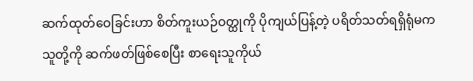ဆက်ထုတ်ဝေခြင်းဟာ စိတ်ကူးယဉ်ဝတ္ထုကို ပိုကျယ်ပြန့်တဲ့ ပရိတ်သတ်ရရှိရုံမက သူတို့ကို ဆက်ဖတ်ဖြစ်စေပြီး စာရေးသူကိုယ်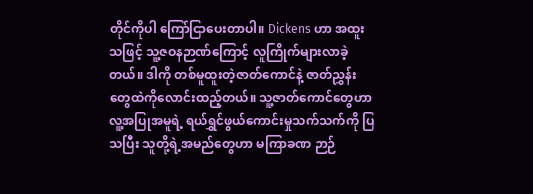တိုင်ကိုပါ ကြော်ငြာပေးတာပါ။ Dickens ဟာ အထူးသဖြင့် သူ့ဇဝနဉာဏ်ကြောင့် လူကြိုက်များလာခဲ့တယ်။ ဒါကို တစ်မူထူးတဲ့ဇာတ်ကောင်နဲ့ ဇာတ်ညွှန်းတွေထဲကိုလောင်းထည့်တယ်။ သူ့ဇာတ်ကောင်တွေဟာ လူ့အပြုအမူရဲ့ ရယ်ရွှင်ဖွယ်ကောင်းမှုသက်သက်ကို ပြသပြီး သူတို့ရဲ့အမည်တွေဟာ မကြာခဏ ဉာဉ်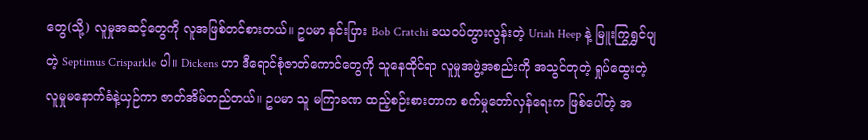တွေ(သို့) လူမှုအဆင့်တွေကို လူအဖြစ်တင်စားတယ်။ ဥပမာ နင်းပြား Bob Cratchi ခယဝပ်တွားလွန်းတဲ့ Uriah Heep နဲ့ မြူးကြွရွှင်ပျတဲ့ Septimus Crisparkle ပါ။ Dickens ဟာ ဒီရောင်စုံဇာတ်ကောင်တွေကို သူနေထိုင်ရာ လူမှုအဖွဲ့အစည်းကို အသွင်တုတဲ့ ရှုပ်ထွေးတဲ့ လူမှုမနောက်ခံနဲ့ယှဉ်ကာ ဇာတ်အိမ်တည်တယ်။ ဥပမာ သူ မကြာခဏ ထည့်စဉ်းစားတာက စက်မှုတော်လှန်ရေးက ဖြစ်ပေါ်တဲ့ အ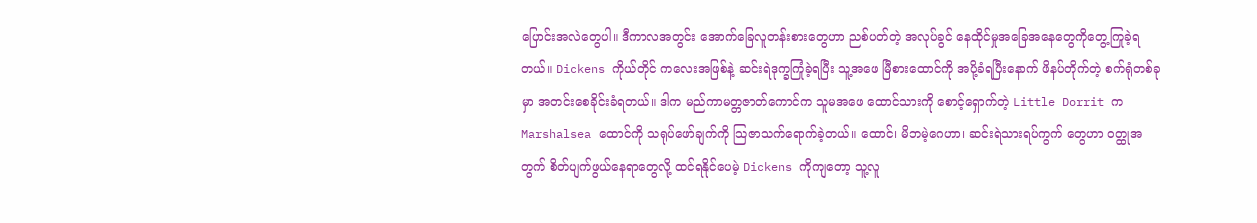ပြောင်းအလဲတွေပါ။ ဒီကာလအတွင်း အောက်ခြေလူတန်းစားတွေဟာ ညစ်ပတ်တဲ့ အလုပ်ခွင် နေထိုင်မှုအခြေအနေတွေကိုတွေ့ကြုခဲ့ရတယ်။ Dickens ကိုယ်တိုင် ကလေးအဖြစ်နဲ့ ဆင်းရဲဒုက္ခကြုံခဲ့ရပြီး သူ့အဖေ မြီစားထောင်ကို အပို့ခံရပြီးနောက် ဖိနပ်တိုက်တဲ့ စက်ရုံတစ်ခုမှာ အတင်းစေခိုင်းခံရတယ်။ ဒါက မည်ကာမတ္တဇာတ်ကောင်က သူမအဖေ ထောင်သားကို စောင့်ရှောက်တဲ့ Little Dorrit က Marshalsea ထောင်ကို သရုပ်ဖော်ချက်ကို သြဇာသက်ရောက်ခဲ့တယ်။ ထောင်၊ မိဘမဲ့ဂေဟာ၊ ဆင်းရဲသားရပ်ကွက် တွေဟာ ဝတ္ထုအတွက် စိတ်ပျက်ဖွယ်နေရာတွေလို့ ထင်ရနိုင်ပေမဲ့ Dickens ကိုကျတော့ သူ့လူ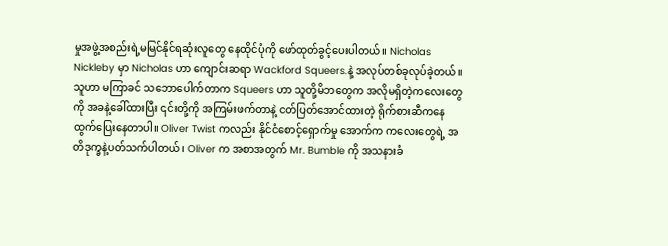မှုအဖွဲ့အစည်းရဲ့မမြင်နိုင်ရဆုံးလူတွေ နေထိုင်ပုံကို ဖော်ထုတ်ခွင့်ပေးပါတယ်။ Nicholas Nickleby မှာ Nicholas ဟာ ကျောင်းဆရာ Wackford Squeers.နဲ့ အလုပ်တစ်ခုလုပ်ခဲ့တယ်။ သူဟာ မကြာခင် သဘောပေါက်တာက Squeers ဟာ သူတို့မိဘတွေက အလိုမရှိတဲ့ကလေးတွေကို အခနဲ့ခေါ်ထားပြီး ၎င်းတို့ကို အကြမ်းဖက်တာနဲ့ ငတ်ပြတ်အောင်ထားတဲ့ ရိုက်စားဆီကနေ ထွက်ပြေးနေတာပါ။ Oliver Twist ကလည်း နိုင်ငံစောင့်ရှောက်မှု အောက်က ကလေးတွေရဲ့ အတိဒုက္ခနဲ့ပတ်သက်ပါတယ်၊ Oliver က အစာအတွက် Mr. Bumble ကို အသနားခံ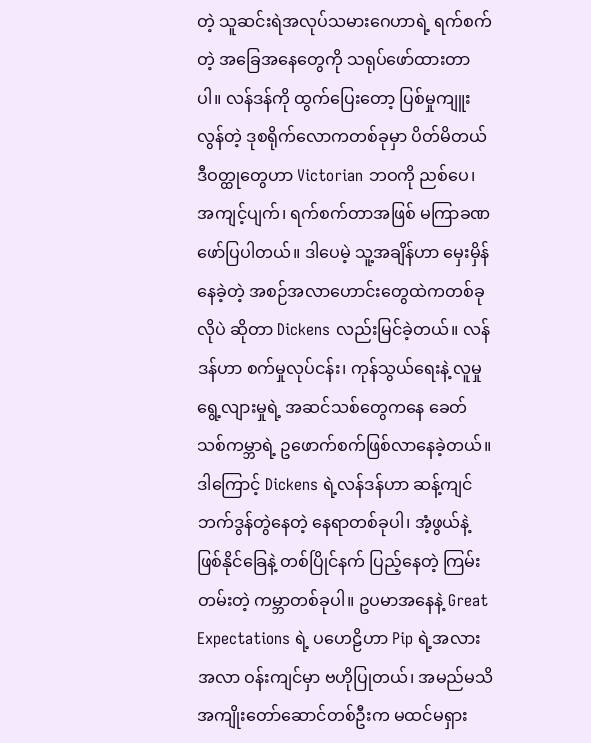တဲ့ သူဆင်းရဲအလုပ်သမားဂေဟာရဲ့ ရက်စက်တဲ့ အခြေအနေတွေကို သရုပ်ဖော်ထားတာပါ။ လန်ဒန်ကို ထွက်ပြေးတော့ ပြစ်မှုကျူးလွန်တဲ့ ဒုစရိုက်လောကတစ်ခုမှာ ပိတ်မိတယ် ဒီဝတ္ထုတွေဟာ Victorian ဘဝကို ညစ်ပေ၊ အကျင့်ပျက်၊ ရက်စက်တာအဖြစ် မကြာခဏ ဖော်ပြပါတယ်။ ဒါပေမဲ့ သူ့အချိန်ဟာ မှေးမှိန်နေခဲ့တဲ့ အစဉ်အလာဟောင်းတွေထဲကတစ်ခုလိုပဲ ဆိုတာ Dickens လည်းမြင်ခဲ့တယ်။ လန်ဒန်ဟာ စက်မှုလုပ်ငန်း၊ ကုန်သွယ်ရေးနဲ့ လူမှု ရွေ့လျားမှုရဲ့ အဆင်သစ်တွေကနေ ခေတ်သစ်ကမ္ဘာရဲ့ ဥဖောက်စက်ဖြစ်လာနေခဲ့တယ်။ ဒါကြောင့် Dickens ရဲ့လန်ဒန်ဟာ ဆန့်ကျင်ဘက်ဒွန်တွဲနေတဲ့ နေရာတစ်ခုပါ၊ အံ့ဖွယ်နဲ့ဖြစ်နိုင်ခြေနဲ့ တစ်ပြိုင်နက် ပြည့်နေတဲ့ ကြမ်းတမ်းတဲ့ ကမ္ဘာတစ်ခုပါ။ ဥပမာအနေနဲ့ Great Expectations ရဲ့ ပဟေဠိဟာ Pip ရဲ့အလားအလာ ဝန်းကျင်မှာ ဗဟိုပြုတယ်၊ အမည်မသိ အကျိုးတော်ဆောင်တစ်ဦးက မထင်မရှား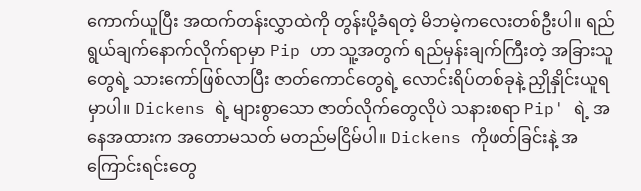ကောက်ယူပြီး အထက်တန်းလွှာထဲကို တွန်းပို့ခံရတဲ့ မိဘမဲ့ကလေးတစ်ဦးပါ။ ရည်ရွယ်ချက်နောက်လိုက်ရာမှာ Pip ဟာ သူ့အတွက် ရည်မှန်းချက်ကြီးတဲ့ အခြားသူတွေရဲ့ သားကော်ဖြစ်လာပြီး ဇာတ်ကောင်တွေရဲ့ လောင်းရိပ်တစ်ခုနဲ့ ညှိုနှိုင်းယူရမှာပါ။ Dickens ရဲ့ များစွာသော ဇာတ်လိုက်တွေလိုပဲ သနားစရာ Pip' ရဲ့ အနေအထားက အတောမသတ် မတည်မငြိမ်ပါ။ Dickens ကိုဖတ်ခြင်းနဲ့ အကြောင်းရင်းတွေ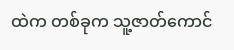ထဲက တစ်ခုက သူ့ဇာတ်ကောင်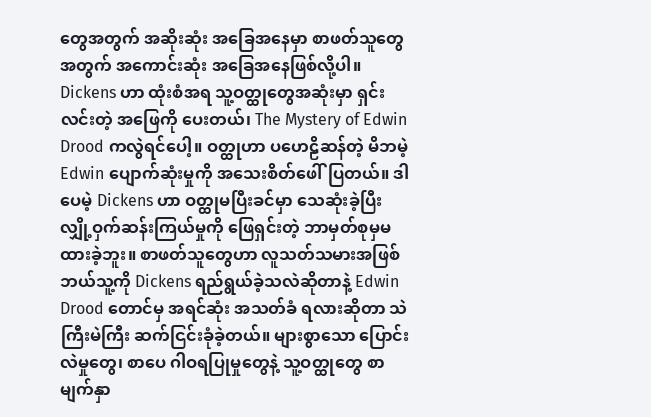တွေအတွက် အဆိုးဆုံး အခြေအနေမှာ စာဖတ်သူတွေအတွက် အကောင်းဆုံး အခြေအနေဖြစ်လို့ပါ။ Dickens ဟာ ထုံးစံအရ သူ့ဝတ္ထုတွေအဆုံးမှာ ရှင်းလင်းတဲ့ အဖြေကို ပေးတယ်၊ The Mystery of Edwin Drood ကလွဲရင်ပေါ့။ ဝတ္ထုဟာ ပဟေဠိဆန်တဲ့ မိဘမဲ့ Edwin ပျောက်ဆုံးမှုကို အသေးစိတ်ဖေါ်ပြတယ်။ ဒါပေမဲ့ Dickens ဟာ ဝတ္ထုမပြီးခင်မှာ သေဆုံးခဲ့ပြီး လျှို့ဝှက်ဆန်းကြယ်မှုကို ဖြေရှင်းတဲ့ ဘာမှတ်စုမှမထားခဲ့ဘူး။ စာဖတ်သူတွေဟာ လူသတ်သမားအဖြစ် ဘယ်သူ့ကို Dickens ရည်ရွယ်ခဲ့သလဲဆိုတာနဲ့ Edwin Drood တောင်မှ အရင်ဆုံး အသတ်ခံ ရလားဆိုတာ သဲကြီးမဲကြီး ဆက်ငြင်းခုံခဲ့တယ်။ များစွာသော ပြောင်းလဲမှုတွေ၊ စာပေ ဂါဝရပြုမှုတွေနဲ့ သူ့ဝတ္ထုတွေ စာမျက်နှာ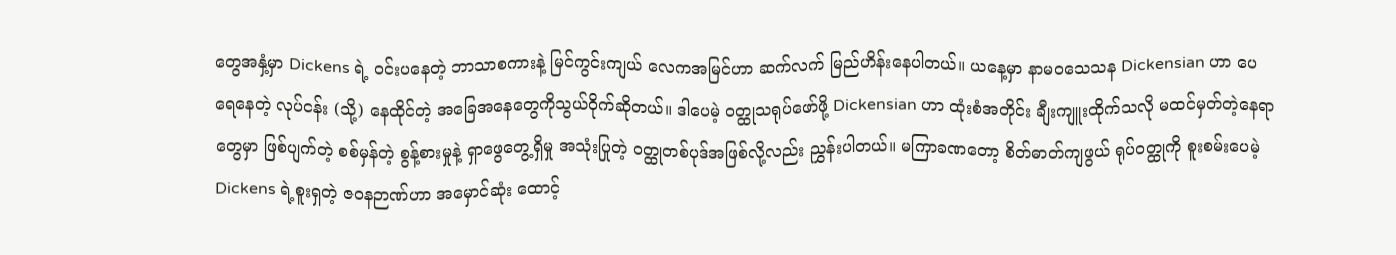တွေအနှံ့မှာ Dickens ရဲ့ ဝင်းပနေတဲ့ ဘာသာစကားနဲ့ မြင်ကွင်းကျယ် လေကအမြင်ဟာ ဆက်လက် မြည်ဟိန်းနေပါတယ်။ ယနေ့မှာ နာမဝသေသန Dickensian ဟာ ပေရေနေတဲ့ လုပ်ငန်း (သို့) နေထိုင်တဲ့ အခြေအနေတွေကိုသွယ်ဝိုက်ဆိုတယ်။ ဒါပေမဲ့ ဝတ္ထုသရုပ်ဖော်ဖို့ Dickensian ဟာ ထုံးစံအတိုင်း ချီးကျူးထိုက်သလို မထင်မှတ်တဲ့နေရာတွေမှာ ဖြစ်ပျက်တဲ့ စစ်မှန်တဲ့ စွန့်စားမှုနဲ့ ရှာဖွေတွေ့ရှိမှု အသုံးပြုတဲ့ ဝတ္ထုတစ်ပုဒ်အဖြစ်လို့လည်း ညွှန်းပါတယ်။ မကြာခဏတော့ စိတ်ဓာတ်ကျဖွယ် ရုပ်ဝတ္ထုကို စူးစမ်းပေမဲ့ Dickens ရဲ့စူးရှတဲ့ ဇဝနဉာဏ်ဟာ အမှောင်ဆုံး ထောင့်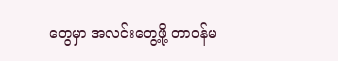တွေမှာ အလင်းတွေ့ဖို့ တာဝန်မ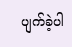ပျက်ခဲ့ပါ